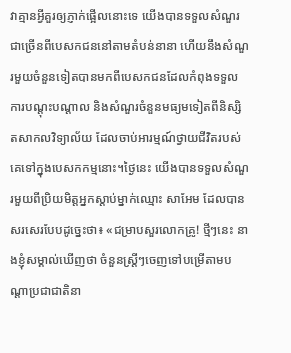វាគ្មានអ្វីគួរឲ្យភ្ញាក់ផ្អើលនោះទេ យើងបានទទួលសំណួរជាច្រើនពីបេសកជននៅតាមតំបន់នានា ហើយនឹងសំណួរមួយចំនួនទៀតបានមកពីបេសកជនដែលកំពុងទទួលការបណ្ដុះបណ្ដាល និងសំណួរចំនួនមធ្យមទៀតពីនិស្សិតសាកលវិទ្យាល័យ ដែលចាប់អារម្មណ៍ថ្វាយជីវិតរបស់គេទៅក្នុងបេសកកម្មនោះ។ថ្ងៃនេះ យើងបានទទួលសំណួរមួយពីប្រិយមិត្តអ្នកស្ដាប់ម្នាក់ឈ្មោះ សាអែម ដែលបានសរសេរបែបដូច្នេះថា៖ «ជម្រាបសួរលោកគ្រូ! ថ្មីៗនេះ នាងខ្ញុំសម្គាល់ឃើញថា ចំនួនស្ត្រីៗចេញទៅបម្រើតាមបណ្ដាប្រជាជាតិនា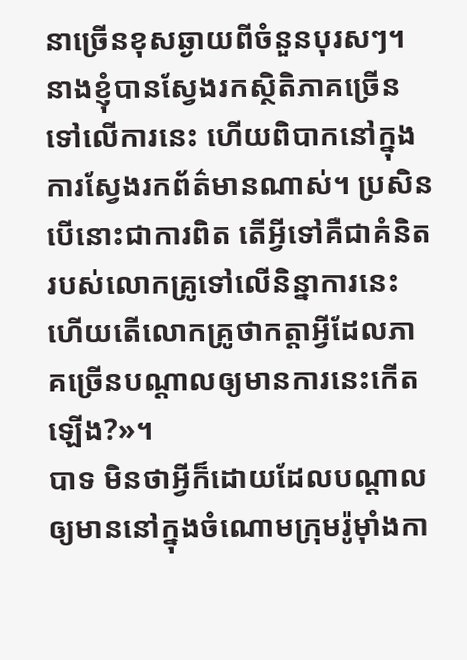នាច្រើនខុសឆ្ងាយពីចំនួនបុរសៗ។ នាងខ្ញុំបានស្វែងរកស្ថិតិភាគច្រើនទៅលើការនេះ ហើយពិបាកនៅក្នុងការស្វែងរកព័ត៌មានណាស់។ ប្រសិនបើនោះជាការពិត តើអ្វីទៅគឺជាគំនិតរបស់លោកគ្រូទៅលើនិន្នាការនេះ ហើយតើលោកគ្រូថាកត្តាអ្វីដែលភាគច្រើនបណ្ដាលឲ្យមានការនេះកើតឡើង?»។
បាទ មិនថាអ្វីក៏ដោយដែលបណ្ដាលឲ្យមាននៅក្នុងចំណោមក្រុមរ៉ូម៉ាំងកា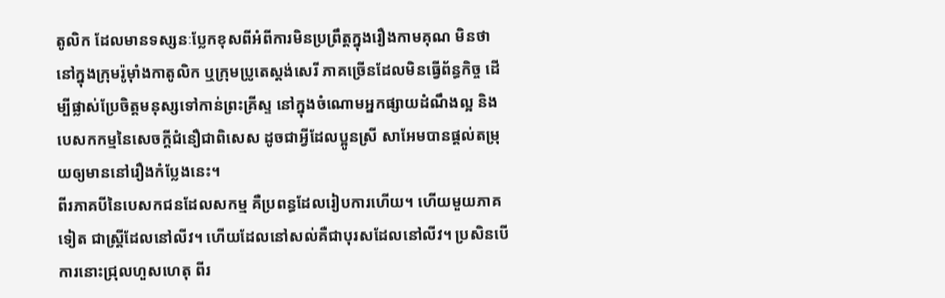តូលិក ដែលមានទស្សនៈប្លែកខុសពីអំពីការមិនប្រព្រឹត្តក្នុងរឿងកាមគុណ មិនថានៅក្នុងក្រុមរ៉ូម៉ាំងកាតូលិក ឬក្រុមប្រូតេស្តង់សេរី ភាគច្រើនដែលមិនធ្វើព័ន្ធកិច្ច ដើម្បីផ្លាស់ប្រែចិត្តមនុស្សទៅកាន់ព្រះគ្រីស្ទ នៅក្នុងចំណោមអ្នកផ្សាយដំណឹងល្អ និងបេសកកម្មនៃសេចក្ដីជំនឿជាពិសេស ដូចជាអ្វីដែលប្អូនស្រី សាអែមបានផ្ដល់តម្រុយឲ្យមាននៅរឿងកំប្លែងនេះ។
ពីរភាគបីនៃបេសកជនដែលសកម្ម គឺប្រពន្ធដែលរៀបការហើយ។ ហើយមួយភាគទៀត ជាស្ត្រីដែលនៅលីវ។ ហើយដែលនៅសល់គឺជាបុរសដែលនៅលីវ។ ប្រសិនបើការនោះជ្រុលហួសហេតុ ពីរ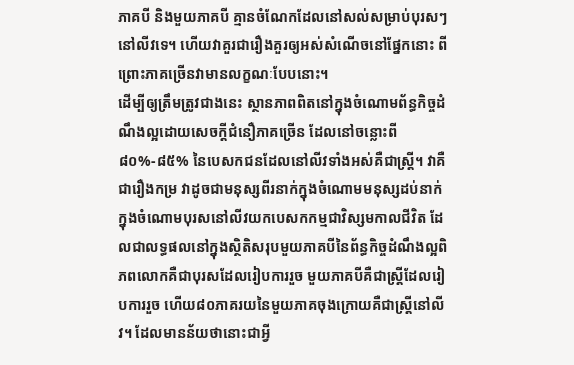ភាគបី និងមួយភាគបី គ្មានចំណែកដែលនៅសល់សម្រាប់បុរសៗនៅលីវទេ។ ហើយវាគួរជារឿងគួរឲ្យអស់សំណើចនៅផ្នែកនោះ ពីព្រោះភាគច្រើនវាមានលក្ខណៈបែបនោះ។
ដើម្បីឲ្យត្រឹមត្រូវជាងនេះ ស្ថានភាពពិតនៅក្នុងចំណោមព័ន្ធកិច្ចដំណឹងល្អដោយសេចក្ដីជំនឿភាគច្រើន ដែលនៅចន្លោះពី ៨០%-៨៥% នៃបេសកជនដែលនៅលីវទាំងអស់គឺជាស្ត្រី។ វាគឺជារឿងកម្រ វាដូចជាមនុស្សពីរនាក់ក្នុងចំណោមមនុស្សដប់នាក់ក្នុងចំណោមបុរសនៅលីវយកបេសកកម្មជាវិស្សមកាលជីវិត ដែលជាលទ្ធផលនៅក្នុងស្ថិតិសរុបមួយភាគបីនៃព័ន្ធកិច្ចដំណឹងល្អពិភពលោកគឺជាបុរសដែលរៀបការរួច មួយភាគបីគឺជាស្ត្រីដែលរៀបការរួច ហើយ៨០ភាគរយនៃមួយភាគចុងក្រោយគឺជាស្ត្រីនៅលីវ។ ដែលមានន័យថានោះជាអ្វី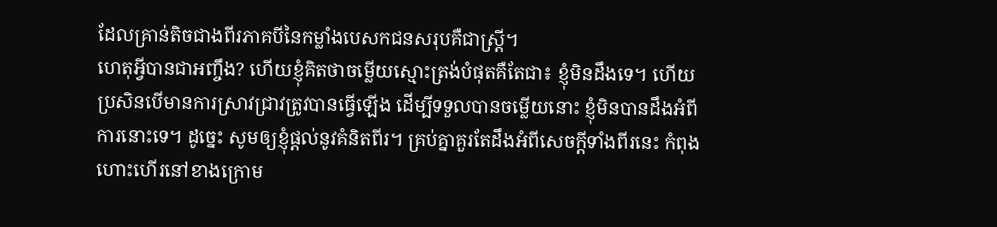ដែលគ្រាន់តិចជាងពីរភាគបីនៃកម្លាំងបេសកជនសរុបគឺជាស្ត្រី។
ហេតុអ្វីបានជាអញ្ចឹង? ហើយខ្ញុំគិតថាចម្លើយស្មោះត្រង់បំផុតគឺតែជា៖ ខ្ញុំមិនដឹងទេ។ ហើយប្រសិនបើមានការស្រាវជ្រាវត្រូវបានធ្វើឡើង ដើម្បីទទួលបានចម្លើយនោះ ខ្ញុំមិនបានដឹងអំពីការនោះទេ។ ដូច្នេះ សូមឲ្យខ្ញុំផ្តល់នូវគំនិតពីរ។ គ្រប់គ្នាគួរតែដឹងអំពីសេចក្ដីទាំងពីរនេះ កំពុងហោះហើរនៅខាងក្រោម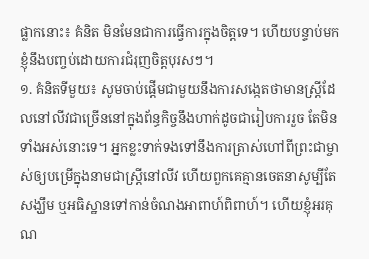ផ្លាកនោះ៖ គំនិត មិនមែនជាការធ្វើការក្នុងចិត្តទេ។ ហើយបន្ទាប់មក ខ្ញុំនឹងបញ្ចប់ដោយការជំរុញចិត្តបុរសៗ។
១. គំនិតទីមួយ៖ សូមចាប់ផ្ដើមជាមួយនឹងការសង្កេតថាមានស្ត្រីដែលនៅលីវជាច្រើននៅក្នុងព័ន្ធកិច្ចនឹងហាក់ដូចជារៀបការរួច តែមិនទាំងអស់នោះទេ។ អ្នកខ្លះទាក់ទងទៅនឹងការត្រាស់ហៅពីព្រះជាម្ចាស់ឲ្យបម្រើក្នុងនាមជាស្ត្រីនៅលីវ ហើយពួកគេគ្មានចេតនាសូម្បីតែសង្ឃឹម ឬអធិស្ឋានទៅកាន់ចំណងអាពាហ៍ពិពាហ៍។ ហើយខ្ញុំអរគុណ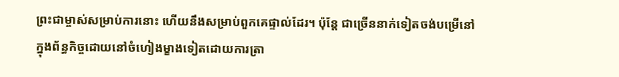ព្រះជាម្ចាស់សម្រាប់ការនោះ ហើយនឹងសម្រាប់ពួកគេផ្ទាល់ដែរ។ ប៉ុន្តែ ជាច្រើននាក់ទៀតចង់បម្រើនៅក្នុងព័ន្ធកិច្ចដោយនៅចំហៀងម្ខាងទៀតដោយការត្រា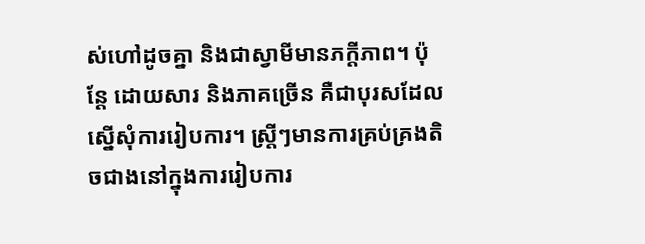ស់ហៅដូចគ្នា និងជាស្វាមីមានភក្ដីភាព។ ប៉ុន្តែ ដោយសារ និងភាគច្រើន គឺជាបុរសដែលស្នើសុំការរៀបការ។ ស្ត្រីៗមានការគ្រប់គ្រងតិចជាងនៅក្នុងការរៀបការ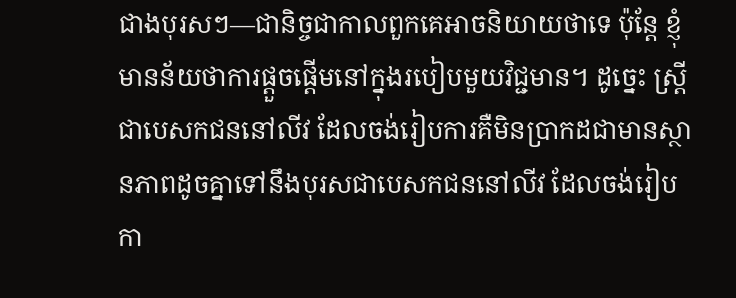ជាងបុរសៗ—ជានិច្ចជាកាលពួកគេអាចនិយាយថាទេ ប៉ុន្តែ ខ្ញុំមានន័យថាការផ្ដួចផ្ដើមនៅក្នុងរបៀបមួយវិជ្ជមាន។ ដូច្នេះ ស្ត្រីជាបេសកជននៅលីវ ដែលចង់រៀបការគឺមិនប្រាកដជាមានស្ថានភាពដូចគ្នាទៅនឹងបុរសជាបេសកជននៅលីវ ដែលចង់រៀបកា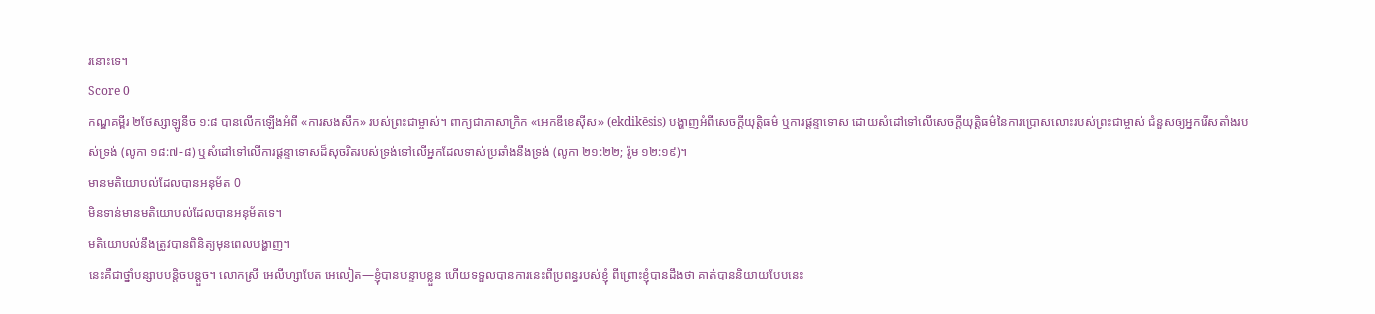រនោះទេ។
Score 0
កណ្ឌគម្ពីរ ២ថែស្សាឡូនីច ១:៨ បានលើកឡើងអំពី «ការសងសឹក» របស់ព្រះជាម្ចាស់។ ពាក្យជាភាសាក្រិក «អេកឌីខេស៊ីស» (ekdikēsis) បង្ហាញអំពីសេចក្ដីយុត្តិធម៌ ឬការផ្ដន្ទាទោស ដោយសំដៅទៅលើសេចក្ដីយុត្តិធម៌នៃការប្រោសលោះរបស់ព្រះជាម្ចាស់ ជំនួសឲ្យអ្នករើសតាំងរបស់ទ្រង់ (លូកា ១៨:៧-៨) ឬសំដៅទៅលើការផ្ដន្ទាទោសដ៏សុចរិតរបស់ទ្រង់ទៅលើអ្នកដែលទាស់ប្រឆាំងនឹងទ្រង់ (លូកា ២១:២២; រ៉ូម ១២:១៩)។
មានមតិយោបល់ដែលបានអនុម័ត 0
មិនទាន់មានមតិយោបល់ដែលបានអនុម័តទេ។
មតិយោបល់នឹងត្រូវបានពិនិត្យមុនពេលបង្ហាញ។
នេះគឺជាថ្នាំបន្សាបបន្តិចបន្តួច។ លោកស្រី អេលីហ្សាបែត អេលៀត—ខ្ញុំបានបន្ទាបខ្លួន ហើយទទួលបានការនេះពីប្រពន្ធរបស់ខ្ញុំ ពីព្រោះខ្ញុំបានដឹងថា គាត់បាននិយាយបែបនេះ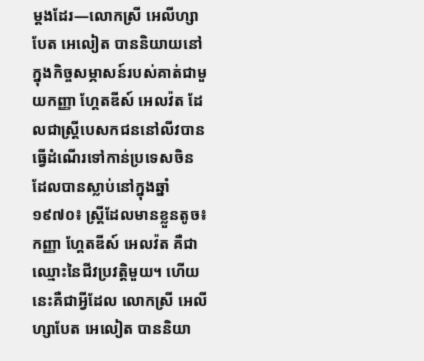ម្ដងដែរ—លោកស្រី អេលីហ្សាបែត អេលៀត បាននិយាយនៅក្នុងកិច្ចសម្ភាសន៍របស់គាត់ជាមួយកញ្ញា ហ្គែតឌីស៍ អេលវ៉ត ដែលជាស្ត្រីបេសកជននៅលីវបានធ្វើដំណើរទៅកាន់ប្រទេសចិន ដែលបានស្លាប់នៅក្នុងឆ្នាំ១៩៧០៖ ស្ត្រីដែលមានខ្លួនតូច៖ កញ្ញា ហ្គែតឌីស៍ អេលវ៉ត គឺជាឈ្មោះនៃជីវប្រវត្តិមួយ។ ហើយនេះគឺជាអ្វីដែល លោកស្រី អេលីហ្សាបែត អេលៀត បាននិយា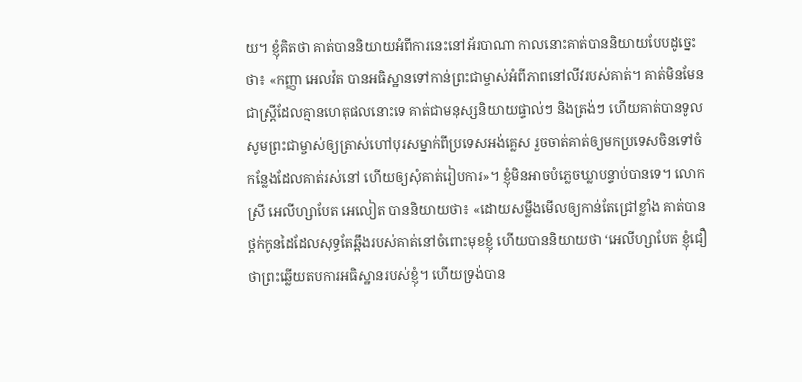យ។ ខ្ញុំគិតថា គាត់បាននិយាយអំពីការនេះនៅអ័របាណា កាលនោះគាត់បាននិយាយបែបដូច្នេះថា៖ «កញ្ញា អេលវ៉ត បានអធិស្ឋានទៅកាន់ព្រះជាម្ចាស់អំពីភាពនៅលីវរបស់គាត់។ គាត់មិនមែនជាស្ត្រីដែលគ្មានហេតុផលនោះទេ គាត់ជាមនុស្សនិយាយផ្ទាល់ៗ និងត្រង់ៗ ហើយគាត់បានទូលសូមព្រះជាម្ចាស់ឲ្យត្រាស់ហៅបុរសម្នាក់ពីប្រទេសអង់គ្លេស រួចចាត់គាត់ឲ្យមកប្រទេសចិនទៅចំកន្លែងដែលគាត់រស់នៅ ហើយឲ្យសុំគាត់រៀបការ»។ ខ្ញុំមិនអាចបំភ្លេចឃ្លាបន្ទាប់បានទេ។ លោកស្រី អេលីហ្សាបែត អេលៀត បាននិយាយថា៖ «ដោយសម្លឹងមើលឲ្យកាន់តែជ្រៅខ្លាំង គាត់បានថ្ពក់កូនដៃដែលសុទ្ធតែឆ្អឹងរបស់គាត់នៅចំពោះមុខខ្ញុំ ហើយបាននិយាយថា ‘អេលីហ្សាបែត ខ្ញុំជឿថាព្រះឆ្លើយតបការអធិស្ឋានរបស់ខ្ញុំ។ ហើយទ្រង់បាន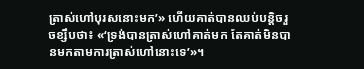ត្រាស់ហៅបុរសនោះមក’» ហើយគាត់បានឈប់បន្តិចរួចខ្សឹបថា៖ «‘ទ្រង់បានត្រាស់ហៅគាត់មក តែគាត់មិនបានមកតាមការត្រាស់ហៅនោះទេ’»។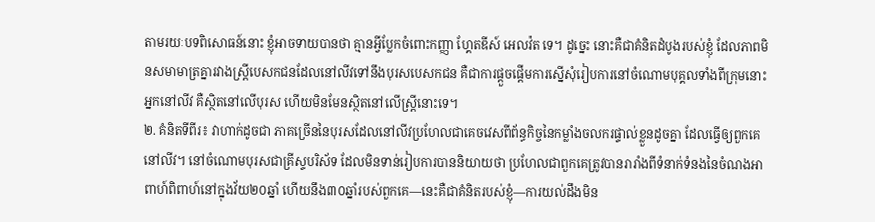តាមរយៈបទពិសោធន៍នោះ ខ្ញុំអាចទាយបានថា គ្មានអ្វីប្លែកចំពោះកញ្ញា ហ្គែតឌីស៍ អេលវ៉ត ទេ។ ដូច្នេះ នោះគឺជាគំនិតដំបូងរបស់ខ្ញុំ ដែលភាពមិនសមាមាត្រគ្នារវាងស្ត្រីបេសកជនដែលនៅលីវទៅនឹងបុរសបេសកជន គឺជាការផ្ដួចផ្ដើមការស្នើសុំរៀបការនៅចំណោមបុគ្គលទាំងពីក្រុមនោះ អ្នកនៅលីវ គឺស្ថិតនៅលើបុរស ហើយមិនមែនស្ថិតនៅលើស្ត្រីនោះទេ។
២. គំនិតទីពីរ៖ វាហាក់ដូចជា ភាគច្រើននៃបុរសដែលនៅលីវប្រហែលជាគេចវេសពីព័ន្ធកិច្ចនៃកម្លាំងចលករផ្ទាល់ខ្លួនដូចគ្នា ដែលធ្វើឲ្យពួកគេនៅលីវ។ នៅចំណោមបុរសជាគ្រីស្ទបរិស័ទ ដែលមិនទាន់រៀបការបាននិយាយថា ប្រហែលជាពួកគេត្រូវបានរារាំងពីទំនាក់ទំនងនៃចំណងអាពាហ៍ពិពាហ៍នៅក្នុងវ័យ២០ឆ្នាំ ហើយនឹង៣០ឆ្នាំរបស់ពួកគេ—នេះគឺជាគំនិតរបស់ខ្ញុំ—ការយល់ដឹងមិន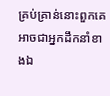គ្រប់គ្រាន់នោះពួកគេអាចជាអ្នកដឹកនាំខាងឯ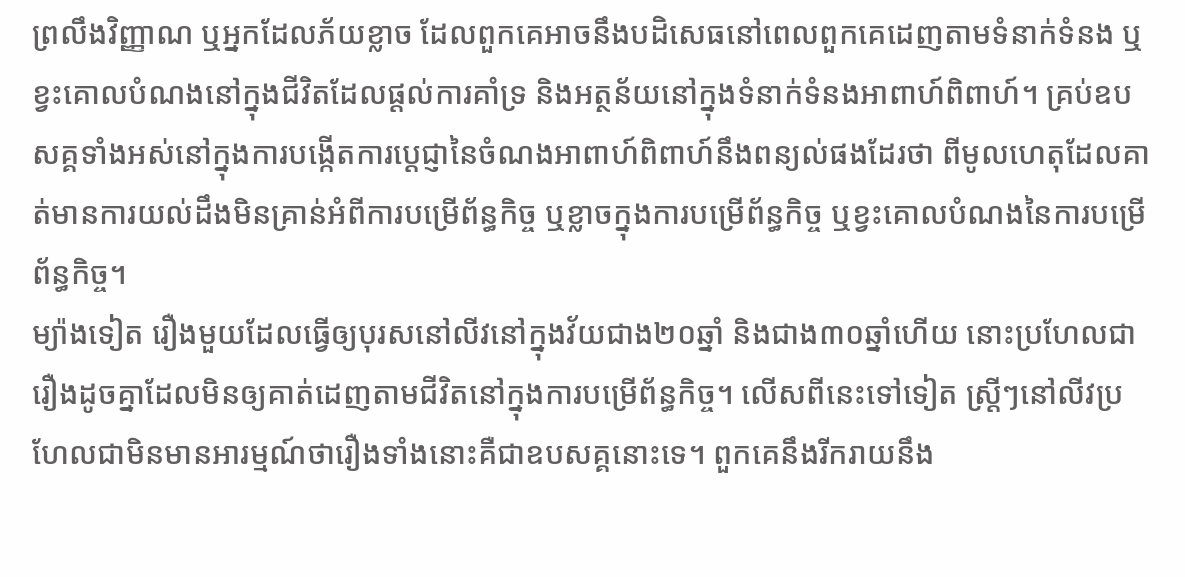ព្រលឹងវិញ្ញាណ ឬអ្នកដែលភ័យខ្លាច ដែលពួកគេអាចនឹងបដិសេធនៅពេលពួកគេដេញតាមទំនាក់ទំនង ឬខ្វះគោលបំណងនៅក្នុងជីវិតដែលផ្ដល់ការគាំទ្រ និងអត្ថន័យនៅក្នុងទំនាក់ទំនងអាពាហ៍ពិពាហ៍។ គ្រប់ឧបសគ្គទាំងអស់នៅក្នុងការបង្កើតការប្ដេជ្ញានៃចំណងអាពាហ៍ពិពាហ៍នឹងពន្យល់ផងដែរថា ពីមូលហេតុដែលគាត់មានការយល់ដឹងមិនគ្រាន់អំពីការបម្រើព័ន្ធកិច្ច ឬខ្លាចក្នុងការបម្រើព័ន្ធកិច្ច ឬខ្វះគោលបំណងនៃការបម្រើព័ន្ធកិច្ច។
ម្យ៉ាងទៀត រឿងមួយដែលធ្វើឲ្យបុរសនៅលីវនៅក្នុងវ័យជាង២០ឆ្នាំ និងជាង៣០ឆ្នាំហើយ នោះប្រហែលជារឿងដូចគ្នាដែលមិនឲ្យគាត់ដេញតាមជីវិតនៅក្នុងការបម្រើព័ន្ធកិច្ច។ លើសពីនេះទៅទៀត ស្ត្រីៗនៅលីវប្រហែលជាមិនមានអារម្មណ៍ថារឿងទាំងនោះគឺជាឧបសគ្គនោះទេ។ ពួកគេនឹងរីករាយនឹង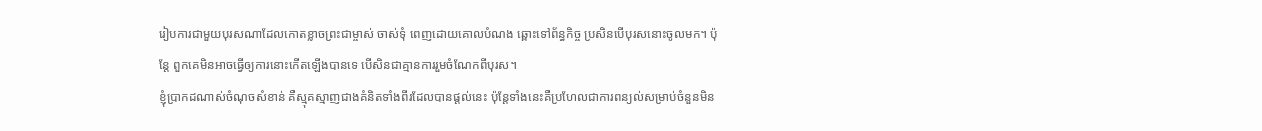រៀបការជាមួយបុរសណាដែលកោតខ្លាចព្រះជាម្ចាស់ ចាស់ទុំ ពេញដោយគោលបំណង ឆ្ពោះទៅព័ន្ធកិច្ច ប្រសិនបើបុរសនោះចូលមក។ ប៉ុន្តែ ពួកគេមិនអាចធ្វើឲ្យការនោះកើតឡើងបានទេ បើសិនជាគ្មានការរួមចំណែកពីបុរស។
ខ្ញុំប្រាកដណាស់ចំណុចសំខាន់ គឺស្មុគស្មាញជាងគំនិតទាំងពីរដែលបានផ្ដល់នេះ ប៉ុន្តែទាំងនេះគឺប្រហែលជាការពន្យល់សម្រាប់ចំនួនមិន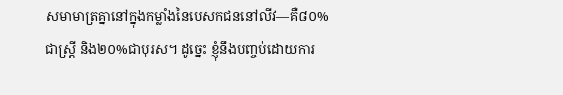សមាមាត្រគ្នានៅក្នុងកម្លាំងនៃបេសកជននៅលីវ—គឺ៨០%ជាស្ត្រី និង២០%ជាបុរស។ ដូច្នេះ ខ្ញុំនឹងបញ្ចប់ដោយការ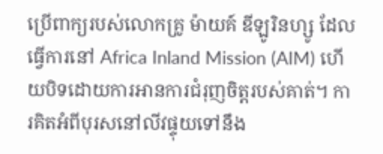ប្រើពាក្យរបស់លោកគ្រូ ម៉ាយគ៍ ឌីឡូរិនហ្សូ ដែលធ្វើការនៅ Africa Inland Mission (AIM) ហើយបិទដោយការអានការជំរុញចិត្តរបស់គាត់។ ការគិតអំពីបុរសនៅលីវផ្ទុយទៅនឹង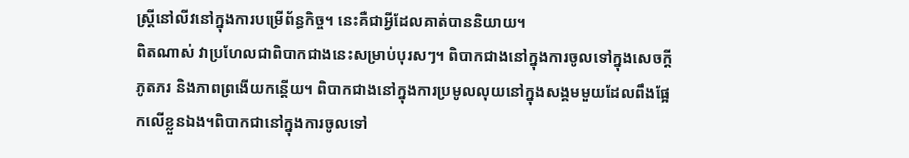ស្ត្រីនៅលីវនៅក្នុងការបម្រើព័ន្ធកិច្ច។ នេះគឺជាអ្វីដែលគាត់បាននិយាយ។
ពិតណាស់ វាប្រហែលជាពិបាកជាងនេះសម្រាប់បុរសៗ។ ពិបាកជាងនៅក្នុងការចូលទៅក្នុងសេចក្ដីភូតភរ និងភាពព្រងើយកន្តើយ។ ពិបាកជាងនៅក្នុងការប្រមូលលុយនៅក្នុងសង្គមមួយដែលពឹងផ្អែកលើខ្លួនឯង។ពិបាកជានៅក្នុងការចូលទៅ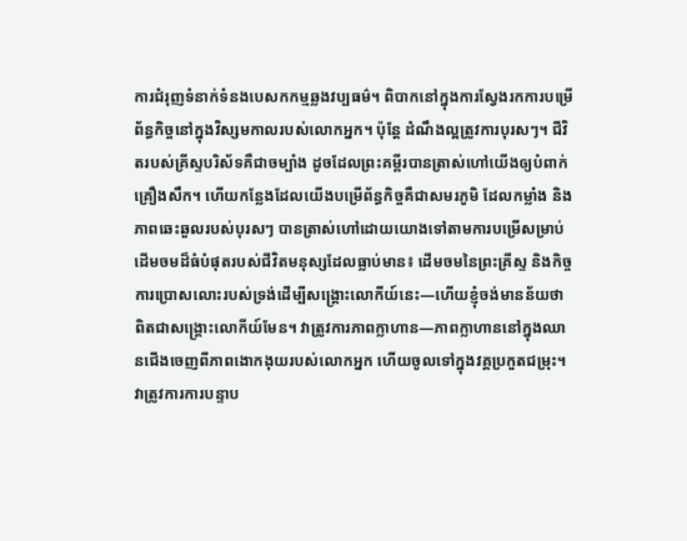ការជំរុញទំនាក់ទំនងបេសកកម្មឆ្លងវប្បធម៌។ ពិបាកនៅក្នុងការស្វែងរកការបម្រើព័ន្ធកិច្ចនៅក្នុងវិស្សមកាលរបស់លោកអ្នក។ ប៉ុន្តែ ដំណឹងល្អត្រូវការបុរសៗ។ ជីវិតរបស់គ្រីស្ទបរិស័ទគឺជាចម្បាំង ដូចដែលព្រះគម្ពីរបានត្រាស់ហៅយើងឲ្យបំពាក់គ្រឿងសឹក។ ហើយកន្លែងដែលយើងបម្រើព័ន្ធកិច្ចគឺជាសមរភូមិ ដែលកម្លាំង និងភាពឆេះឆួលរបស់បុរសៗ បានត្រាស់ហៅដោយយោងទៅតាមការបម្រើសម្រាប់ដើមចមដ៏ធំបំផុតរបស់ជីវិតមនុស្សដែលធ្លាប់មាន៖ ដើមចមនៃព្រះគ្រីស្ទ និងកិច្ចការប្រោសលោះរបស់ទ្រង់ដើម្បីសង្គ្រោះលោកីយ៍នេះ—ហើយខ្ញុំចង់មានន័យថា ពិតជាសង្គ្រោះលោកីយ៍មែន។ វាត្រូវការភាពក្លាហាន—ភាពក្លាហាននៅក្នុងឈានជើងចេញពីភាពងោកងុយរបស់លោកអ្នក ហើយចូលទៅក្នុងវគ្គប្រកួតជម្រុះ។ វាត្រូវការការបន្ទាប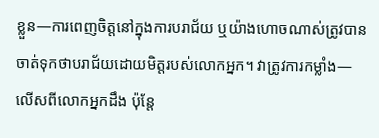ខ្លួន—ការពេញចិត្តនៅក្នុងការបរាជ័យ ឬយ៉ាងហោចណាស់ត្រូវបានចាត់ទុកថាបរាជ័យដោយមិត្តរបស់លោកអ្នក។ វាត្រូវការកម្លាំង—លើសពីលោកអ្នកដឹង ប៉ុន្តែ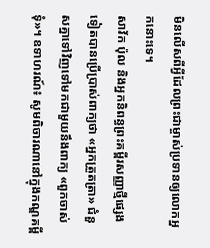មិនលើសពីអ្វីដែលព្រះជាម្ចាស់ប្រទានឲ្យលោកអ្នកនោះទេ។
សាវ័ក ប៉ុល និងអ្នកនិពន្ធព្រះគម្ពីរសញ្ញាថ្មីផ្សេងទៀតបានប្រើប្រាស់ពាក្យថា «អ្នកត្រួតត្រា» ជំនួសគ្នាទៅវិញទៅមកជាមួយនឹងពាក្យ «ពួកចាស់ទុំ»។ ឧទាហរណ៍៖ សូមពិចារណានៅក្នុងកណ្ឌគម្ពី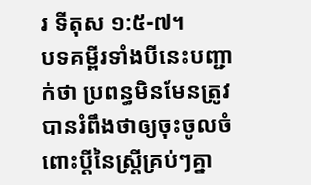រ ទីតុស ១:៥-៧។
បទគម្ពីរទាំងបីនេះបញ្ជាក់ថា ប្រពន្ធមិនមែនត្រូវបានរំពឹងថាឲ្យចុះចូលចំពោះប្ដីនៃស្ត្រីគ្រប់ៗគ្នា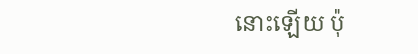នោះឡើយ ប៉ុ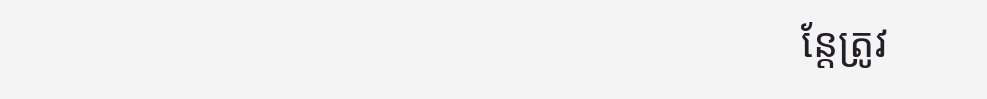ន្តែត្រូវ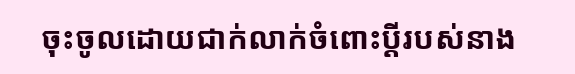ចុះចូលដោយជាក់លាក់ចំពោះប្ដីរបស់នាង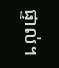ផ្ទាល់។